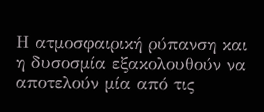Η ατμοσφαιρική ρύπανση και η δυσοσμία εξακολουθούν να αποτελούν μία από τις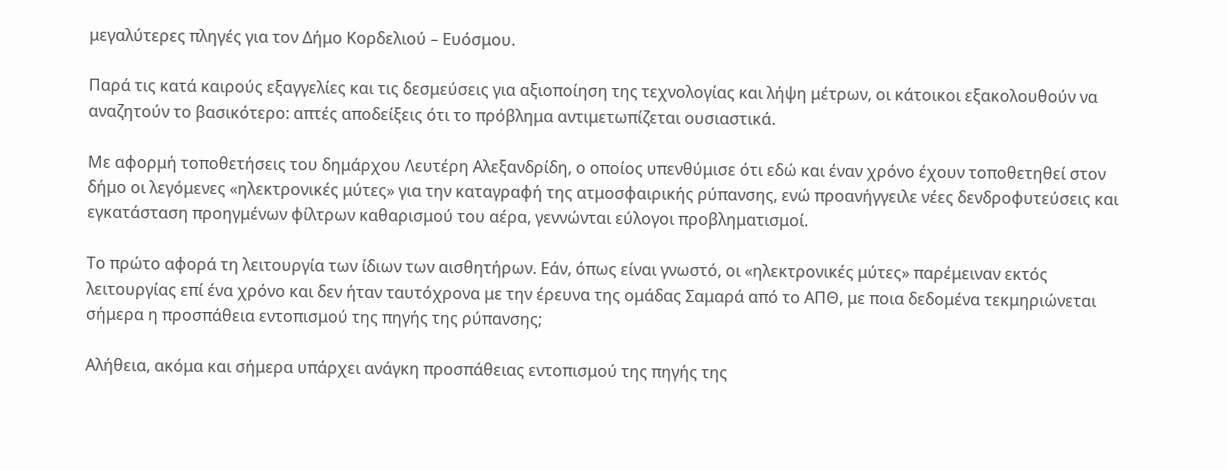μεγαλύτερες πληγές για τον Δήμο Κορδελιού – Ευόσμου.

Παρά τις κατά καιρούς εξαγγελίες και τις δεσμεύσεις για αξιοποίηση της τεχνολογίας και λήψη μέτρων, οι κάτοικοι εξακολουθούν να αναζητούν το βασικότερο: απτές αποδείξεις ότι το πρόβλημα αντιμετωπίζεται ουσιαστικά.

Με αφορμή τοποθετήσεις του δημάρχου Λευτέρη Αλεξανδρίδη, ο οποίος υπενθύμισε ότι εδώ και έναν χρόνο έχουν τοποθετηθεί στον δήμο οι λεγόμενες «ηλεκτρονικές μύτες» για την καταγραφή της ατμοσφαιρικής ρύπανσης, ενώ προανήγγειλε νέες δενδροφυτεύσεις και εγκατάσταση προηγμένων φίλτρων καθαρισμού του αέρα, γεννώνται εύλογοι προβληματισμοί.

Το πρώτο αφορά τη λειτουργία των ίδιων των αισθητήρων. Εάν, όπως είναι γνωστό, οι «ηλεκτρονικές μύτες» παρέμειναν εκτός λειτουργίας επί ένα χρόνο και δεν ήταν ταυτόχρονα με την έρευνα της ομάδας Σαμαρά από το ΑΠΘ, με ποια δεδομένα τεκμηριώνεται σήμερα η προσπάθεια εντοπισμού της πηγής της ρύπανσης;

Αλήθεια, ακόμα και σήμερα υπάρχει ανάγκη προσπάθειας εντοπισμού της πηγής της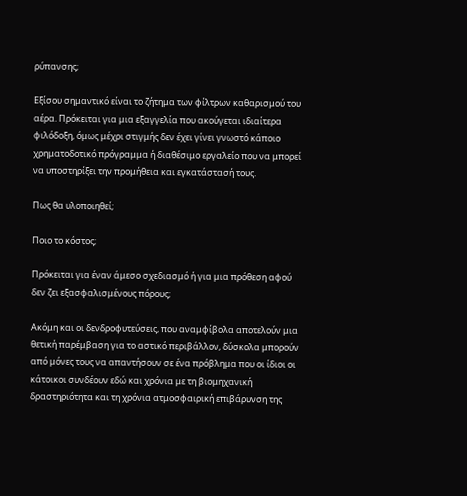ρύπανσης;

Εξίσου σημαντικό είναι το ζήτημα των φίλτρων καθαρισμού του αέρα. Πρόκειται για μια εξαγγελία που ακούγεται ιδιαίτερα φιλόδοξη, όμως μέχρι στιγμής δεν έχει γίνει γνωστό κάποιο χρηματοδοτικό πρόγραμμα ή διαθέσιμο εργαλείο που να μπορεί να υποστηρίξει την προμήθεια και εγκατάστασή τους.

Πως θα υλοποιηθεί;

Ποιο το κόστος;

Πρόκειται για έναν άμεσο σχεδιασμό ή για μια πρόθεση αφού δεν ζει εξασφαλισμένους πόρους;

Ακόμη και οι δενδροφυτεύσεις, που αναμφίβολα αποτελούν μια θετική παρέμβαση για το αστικό περιβάλλον, δύσκολα μπορούν από μόνες τους να απαντήσουν σε ένα πρόβλημα που οι ίδιοι οι κάτοικοι συνδέουν εδώ και χρόνια με τη βιομηχανική δραστηριότητα και τη χρόνια ατμοσφαιρική επιβάρυνση της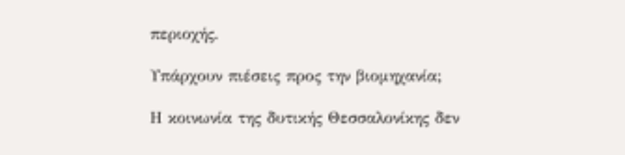περιοχής.

Υπάρχουν πιέσεις προς την βιομηχανία;

Η κοινωνία της δυτικής Θεσσαλονίκης δεν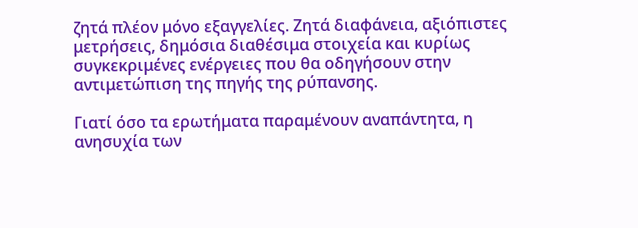ζητά πλέον μόνο εξαγγελίες. Ζητά διαφάνεια, αξιόπιστες μετρήσεις, δημόσια διαθέσιμα στοιχεία και κυρίως συγκεκριμένες ενέργειες που θα οδηγήσουν στην αντιμετώπιση της πηγής της ρύπανσης.

Γιατί όσο τα ερωτήματα παραμένουν αναπάντητα, η ανησυχία των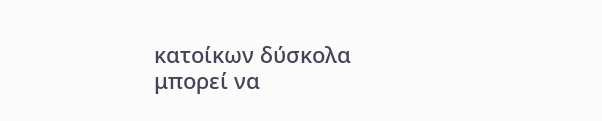κατοίκων δύσκολα μπορεί να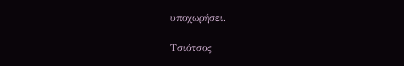υποχωρήσει.

Τσιότσος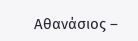Αθανάσιος –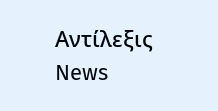Αντίλεξις News